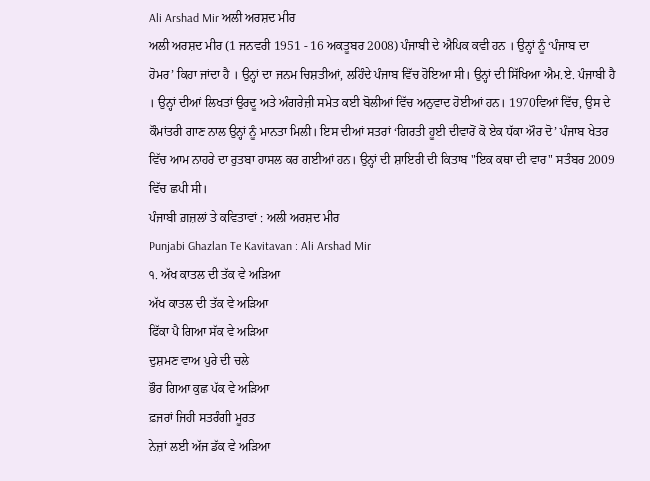Ali Arshad Mir ਅਲੀ ਅਰਸ਼ਦ ਮੀਰ
ਅਲੀ ਅਰਸ਼ਦ ਮੀਰ (1 ਜਨਵਰੀ 1951 - 16 ਅਕਤੂਬਰ 2008) ਪੰਜਾਬੀ ਦੇ ਐਪਿਕ ਕਵੀ ਹਨ । ਉਨ੍ਹਾਂ ਨੂੰ ‘ਪੰਜਾਬ ਦਾ ਹੋਮਰ’ ਕਿਹਾ ਜਾਂਦਾ ਹੈ । ਉਨ੍ਹਾਂ ਦਾ ਜਨਮ ਚਿਸ਼ਤੀਆਂ, ਲਹਿੰਦੇ ਪੰਜਾਬ ਵਿੱਚ ਹੋਇਆ ਸੀ। ਉਨ੍ਹਾਂ ਦੀ ਸਿੱਖਿਆ ਐਮ.ਏ. ਪੰਜਾਬੀ ਹੈ । ਉਨ੍ਹਾਂ ਦੀਆਂ ਲਿਖਤਾਂ ਉਰਦੂ ਅਤੇ ਅੰਗਰੇਜ਼ੀ ਸਮੇਤ ਕਈ ਬੋਲੀਆਂ ਵਿੱਚ ਅਨੁਵਾਦ ਹੋਈਆਂ ਹਨ। 1970ਵਿਆਂ ਵਿੱਚ, ਉਸ ਦੇ ਕੌਮਾਂਤਰੀ ਗਾਣ ਨਾਲ ਉਨ੍ਹਾਂ ਨੂੰ ਮਾਨਤਾ ਮਿਲੀ। ਇਸ ਦੀਆਂ ਸਤਰਾਂ ‘ਗਿਰਤੀ ਹੂਈ ਦੀਵਾਰੋਂ ਕੋ ਏਕ ਧੱਕਾ ਔਰ ਦੋ’ ਪੰਜਾਬ ਖੇਤਰ ਵਿੱਚ ਆਮ ਨਾਹਰੇ ਦਾ ਰੁਤਬਾ ਹਾਸਲ ਕਰ ਗਈਆਂ ਹਨ। ਉਨ੍ਹਾਂ ਦੀ ਸ਼ਾਇਰੀ ਦੀ ਕਿਤਾਬ "ਇਕ ਕਥਾ ਦੀ ਵਾਰ" ਸਤੰਬਰ 2009 ਵਿੱਚ ਛਪੀ ਸੀ।
ਪੰਜਾਬੀ ਗ਼ਜ਼ਲਾਂ ਤੇ ਕਵਿਤਾਵਾਂ : ਅਲੀ ਅਰਸ਼ਦ ਮੀਰ
Punjabi Ghazlan Te Kavitavan : Ali Arshad Mir
੧. ਅੱਖ ਕਾਤਲ ਦੀ ਤੱਕ ਵੇ ਅੜਿਆ
ਅੱਖ ਕਾਤਲ ਦੀ ਤੱਕ ਵੇ ਅੜਿਆ
ਫਿੱਕਾ ਪੈ ਗਿਆ ਸੱਕ ਵੇ ਅੜਿਆ
ਦੁਸ਼ਮਣ ਵਾਅ ਪੁਰੇ ਦੀ ਚਲੇ
ਭੌਰ ਗਿਆ ਕੁਛ ਪੱਕ ਵੇ ਅੜਿਆ
ਫ਼ਜਰਾਂ ਜਿਹੀ ਸਤਰੰਗੀ ਮੂਰਤ
ਨੇਜ਼ਾਂ ਲਈ ਅੱਜ ਡੱਕ ਵੇ ਅੜਿਆ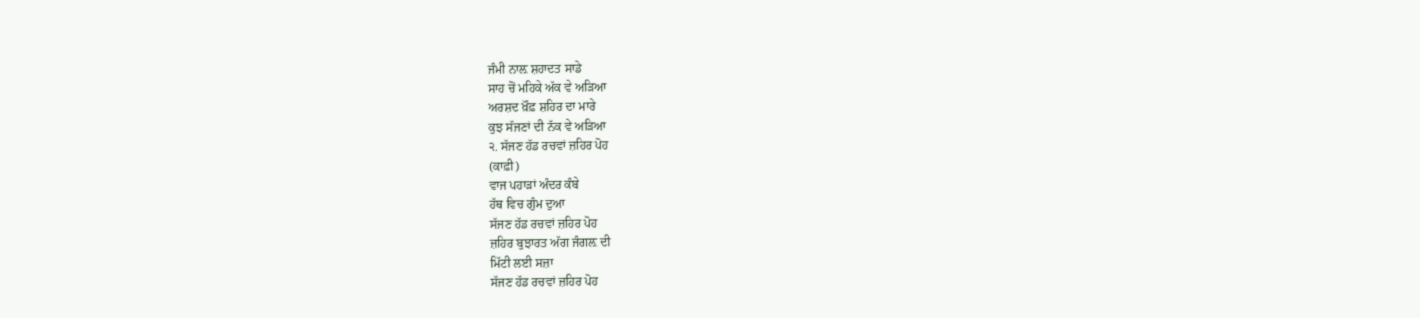ਜੰਮੀ ਨਾਲ਼ ਸ਼ਹਾਦਤ ਸਾਡੇ
ਸਾਹ ਚੋਂ ਮਹਿਕੇ ਅੱਕ ਵੇ ਅੜਿਆ
ਅਰਸ਼ਦ ਖ਼ੌਫ਼ ਸ਼ਹਿਰ ਦਾ ਮਾਰੇ
ਕੁਝ ਸੱਜਣਾਂ ਦੀ ਨੱਕ ਵੇ ਅੜਿਆ
੨. ਸੱਜਣ ਹੱਡ ਰਚਵਾਂ ਜ਼ਹਿਰ ਪੋਹ
(ਕਾਫ਼ੀ)
ਵਾਜ ਪਹਾੜਾਂ ਅੰਦਰ ਕੰਬੇ
ਹੱਥ ਵਿਚ ਗੁੰਮ ਦੁਆ
ਸੱਜਣ ਹੱਡ ਰਚਵਾਂ ਜ਼ਹਿਰ ਪੋਹ
ਜ਼ਹਿਰ ਬੁਝਾਰਤ ਅੱਗ ਜੰਗਲ਼ ਦੀ
ਮਿੱਟੀ ਲਈ ਸਜ਼ਾ
ਸੱਜਣ ਹੱਡ ਰਚਵਾਂ ਜ਼ਹਿਰ ਪੋਹ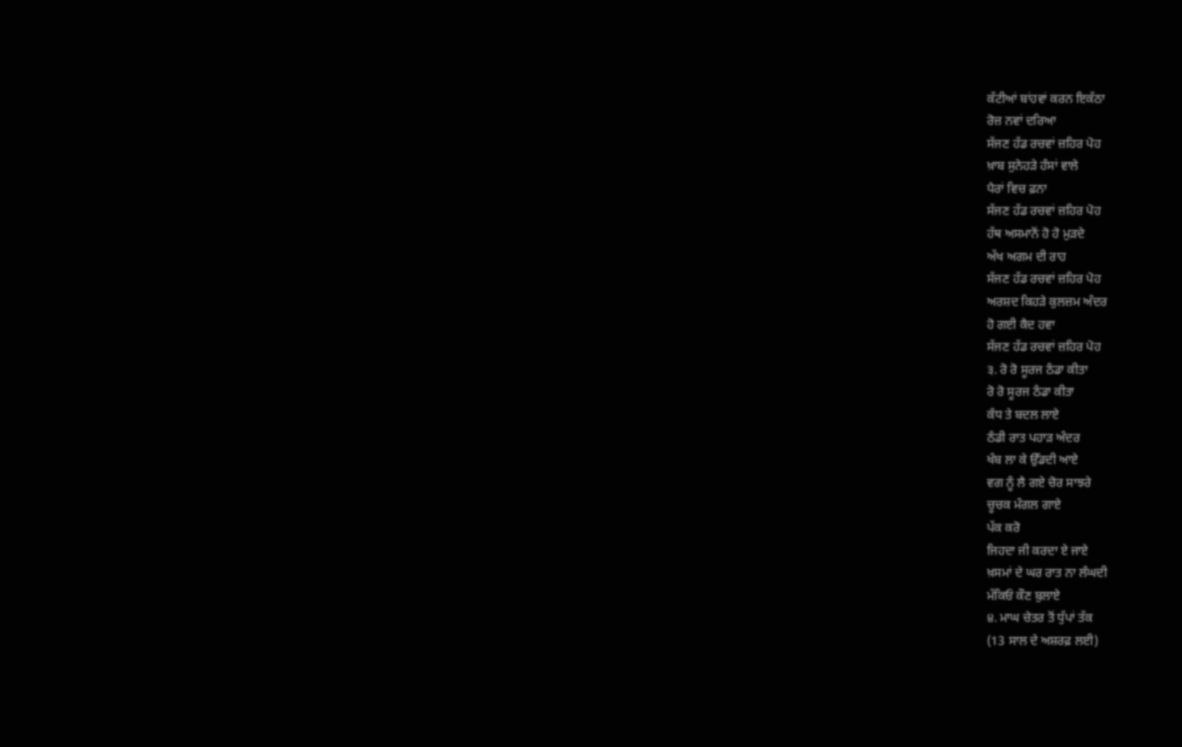ਕੱਟੀਆਂ ਬਾਂਹਵਾਂ ਕਰਨ ਇਕੱਠਾ
ਰੋਜ਼ ਨਵਾਂ ਦਰਿਆ
ਸੱਜਣ ਹੱਡ ਰਚਵਾਂ ਜ਼ਹਿਰ ਪੋਹ
ਖ਼ਾਬ ਸੁਨੇਹੜੇ ਹੰਸਾਂ ਵਾਲੇ
ਪੈਰਾਂ ਵਿਚ ਫ਼ਨਾ
ਸੱਜਣ ਹੱਡ ਰਚਵਾਂ ਜ਼ਹਿਰ ਪੋਹ
ਹੱਥ ਅਸਮਾਨੋਂ ਹੋ ਹੋ ਮੁੜਦੇ
ਅੱਖ ਅਗਮ ਦੀ ਰਾਹ
ਸੱਜਣ ਹੱਡ ਰਚਵਾਂ ਜ਼ਹਿਰ ਪੋਹ
ਅਰਸ਼ਦ ਕਿਹੜੇ ਕੁਲਜ਼ਮ ਅੰਦਰ
ਹੋ ਗਈ ਕੈਦ ਹਵਾ
ਸੱਜਣ ਹੱਡ ਰਚਵਾਂ ਜ਼ਹਿਰ ਪੋਹ
੩. ਰੋ ਰੋ ਸੂਰਜ ਠੰਡਾ ਕੀਤਾ
ਰੋ ਰੋ ਸੂਰਜ ਠੰਡਾ ਕੀਤਾ
ਕੰਧ ਤੇ ਬਦਲ ਲਾਏ
ਠੰਡੀ ਰਾਤ ਪਹਾੜ ਅੰਦਰ
ਖੰਬ ਲਾ ਕੇ ਉੱਡਦੀ ਆਏ
ਵਗ ਨੂੰ ਲੈ ਗਏ ਚੋਰ ਸਾਝਰੇ
ਚੂਚਕ ਮੰਗਲ ਗਾਏ
ਪੱਕ ਕਰੋ
ਜਿਹਦਾ ਜੀ ਕਰਦਾ ਏ ਜਾਏ
ਖ਼ਸਮਾਂ ਦੇ ਘਰ ਰਾਤ ਨਾ ਲੰਘਦੀ
ਮੱਕਿਓਂ ਕੌਣ ਬੁਲਾਏ
੪. ਮਾਘ ਚੇਤਰ ਤੋਂ ਧੁੱਪਾਂ ਤੱਕ
(13 ਸਾਲ ਦੇ ਅਸ਼ਰਫ਼ ਲਈ)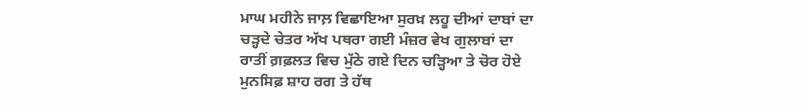ਮਾਘ ਮਹੀਨੇ ਜਾਲ਼ ਵਿਛਾਇਆ ਸੁਰਖ਼ ਲਹੂ ਦੀਆਂ ਦਾਬਾਂ ਦਾ
ਚੜ੍ਹਦੇ ਚੇਤਰ ਅੱਖ ਪਥਰਾ ਗਈ ਮੰਜ਼ਰ ਵੇਖ ਗੁਲਾਬਾਂ ਦਾ
ਰਾਤੀਂ ਗ਼ਫ਼ਲਤ ਵਿਚ ਮੁੱਠੇ ਗਏ ਦਿਨ ਚੜ੍ਹਿਆ ਤੇ ਚੋਰ ਹੋਏ
ਮੁਨਸਿਫ਼ ਸ਼ਾਹ ਰਗ ਤੇ ਹੱਥ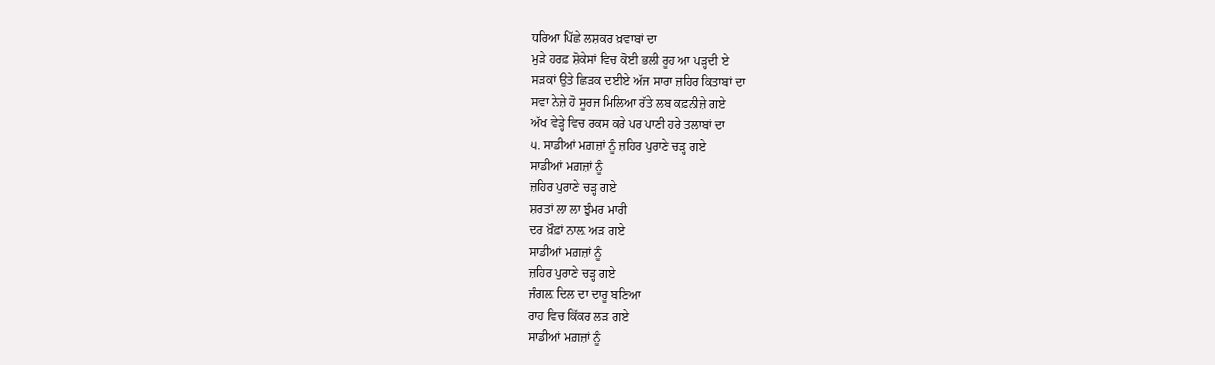ਧਰਿਆ ਪਿੱਛੇ ਲਸ਼ਕਰ ਖ਼ਵਾਬਾਂ ਦਾ
ਮੁੜੇ ਹਰਫ਼ ਸ਼ੋਕੇਸਾਂ ਵਿਚ ਕੋਈ ਭਲੀ ਰੂਹ ਆ ਪੜ੍ਹਦੀ ਏ
ਸੜਕਾਂ ਉਤੇ ਛਿੜਕ ਦਈਏ ਅੱਜ ਸਾਰਾ ਜ਼ਹਿਰ ਕਿਤਾਬਾਂ ਦਾ
ਸਵਾ ਨੇਜ਼ੇ ਹੋ ਸੂਰਜ ਮਿਲਿਆ ਰੱਤੇ ਲਬ ਕਫ਼ਨੀਜ਼ੇ ਗਏ
ਅੱਖ ਵੇੜ੍ਹੇ ਵਿਚ ਰਕਸ ਕਰੇ ਪਰ ਪਾਣੀ ਹਰੇ ਤਲਾਬਾਂ ਦਾ
੫. ਸਾਡੀਆਂ ਮਗ਼ਜ਼ਾਂ ਨੂੰ ਜ਼ਹਿਰ ਪੁਰਾਣੇ ਚੜ੍ਹ ਗਏ
ਸਾਡੀਆਂ ਮਗ਼ਜ਼ਾਂ ਨੂੰ
ਜ਼ਹਿਰ ਪੁਰਾਣੇ ਚੜ੍ਹ ਗਏ
ਸ਼ਰਤਾਂ ਲਾ ਲਾ ਝੁੰਮਰ ਮਾਰੀ
ਦਰ ਖ਼ੌਫ਼ਾਂ ਨਾਲ਼ ਅੜ ਗਏ
ਸਾਡੀਆਂ ਮਗ਼ਜ਼ਾਂ ਨੂੰ
ਜ਼ਹਿਰ ਪੁਰਾਣੇ ਚੜ੍ਹ ਗਏ
ਜੰਗਲ਼ ਦਿਲ ਦਾ ਦਾਰੂ ਬਣਿਆ
ਰਾਹ ਵਿਚ ਕਿੱਕਰ ਲੜ ਗਏ
ਸਾਡੀਆਂ ਮਗ਼ਜ਼ਾਂ ਨੂੰ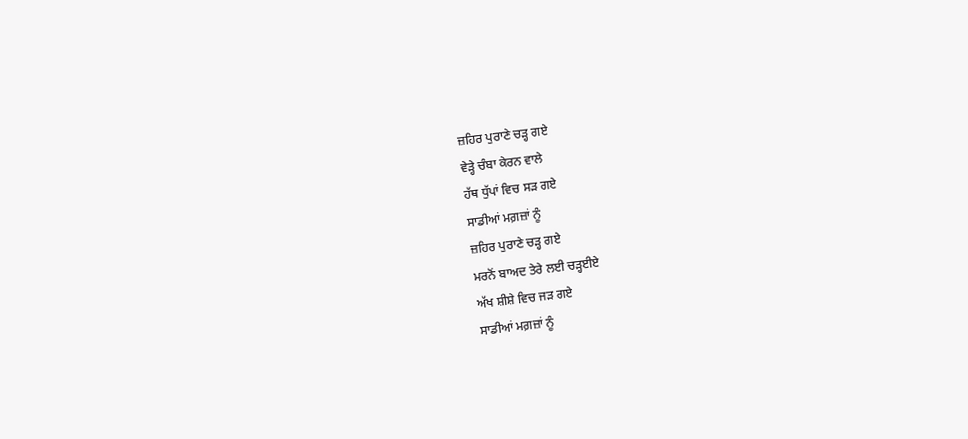ਜ਼ਹਿਰ ਪੁਰਾਣੇ ਚੜ੍ਹ ਗਏ
ਵੇੜ੍ਹੇ ਚੰਬਾ ਕੇਰਨ ਵਾਲੇ
ਹੱਥ ਧੁੱਪਾਂ ਵਿਚ ਸੜ ਗਏ
ਸਾਡੀਆਂ ਮਗ਼ਜ਼ਾਂ ਨੂੰ
ਜ਼ਹਿਰ ਪੁਰਾਣੇ ਚੜ੍ਹ ਗਏ
ਮਰਨੋਂ ਬਾਅਦ ਤੇਰੇ ਲਈ ਚੜ੍ਹਈਏ
ਅੱਖ ਸ਼ੀਸ਼ੇ ਵਿਚ ਜੜ ਗਏ
ਸਾਡੀਆਂ ਮਗ਼ਜ਼ਾਂ ਨੂੰ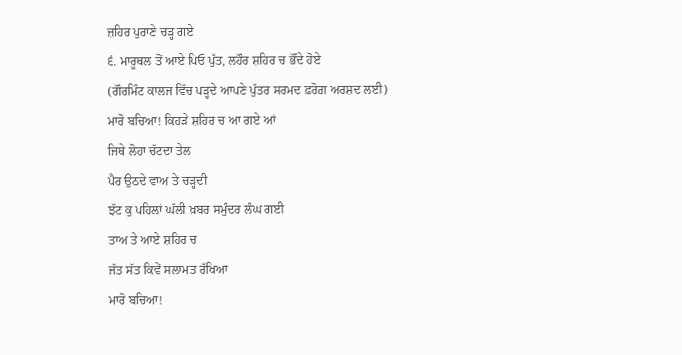ਜ਼ਹਿਰ ਪੁਰਾਣੇ ਚੜ੍ਹ ਗਏ
੬. ਮਾਰੂਥਲ ਤੋਂ ਆਏ ਪਿਓ ਪੁੱਤ, ਲਹੌਰ ਸ਼ਹਿਰ ਚ ਭੌਂਦੇ ਹੋਏ
(ਗੌਰਮਿੰਟ ਕਾਲਜ ਵਿੱਚ ਪੜ੍ਹਦੇ ਆਪਣੇ ਪੁੱਤਰ ਸਰਮਦ ਫ਼ਰੋਗ਼ ਅਰਸ਼ਦ ਲਈ)
ਮਾਰੋ ਬਚਿਆ! ਕਿਹੜੇ ਸ਼ਹਿਰ ਚ ਆ ਗਏ ਆਂ
ਜਿਥੇ ਲੋਹਾ ਚੱਟਦਾ ਤੇਲ
ਪੈਰ ਉਠਦੇ ਵਾਅ ਤੇ ਚੜ੍ਹਦੀ
ਝੱਟ ਕੁ ਪਹਿਲਾਂ ਘੱਲੀ ਖ਼ਬਰ ਸਮੁੰਦਰ ਲੰਘ ਗਈ
ਤਾਅ ਤੇ ਆਏ ਸ਼ਹਿਰ ਚ
ਜੱਤ ਸੱਤ ਕਿਵੇਂ ਸਲਾਮਤ ਰੱਖਿਆ
ਮਾਰੋ ਬਚਿਆ!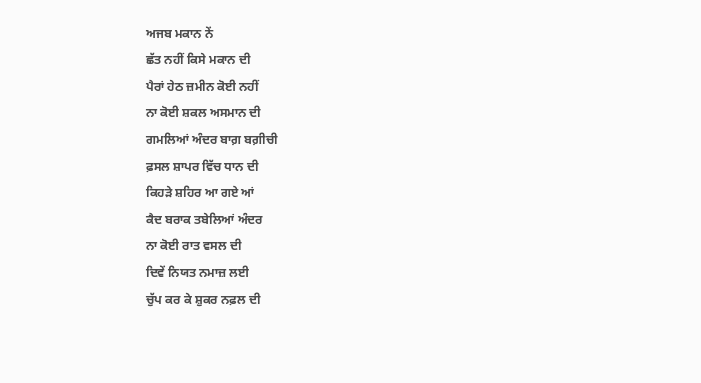ਅਜਬ ਮਕਾਨ ਨੇਂ
ਛੱਤ ਨਹੀਂ ਕਿਸੇ ਮਕਾਨ ਦੀ
ਪੈਰਾਂ ਹੇਠ ਜ਼ਮੀਨ ਕੋਈ ਨਹੀਂ
ਨਾ ਕੋਈ ਸ਼ਕਲ ਅਸਮਾਨ ਦੀ
ਗਮਲਿਆਂ ਅੰਦਰ ਬਾਗ਼ ਬਗ਼ੀਚੀ
ਫ਼ਸਲ ਸ਼ਾਪਰ ਵਿੱਚ ਧਾਨ ਦੀ
ਕਿਹੜੇ ਸ਼ਹਿਰ ਆ ਗਏ ਆਂ
ਕੈਦ ਬਰਾਕ ਤਬੇਲਿਆਂ ਅੰਦਰ
ਨਾ ਕੋਈ ਰਾਤ ਵਸਲ ਦੀ
ਦਿਵੇਂ ਨਿਯਤ ਨਮਾਜ਼ ਲਈ
ਚੁੱਪ ਕਰ ਕੇ ਸ਼ੁਕਰ ਨਫ਼ਲ ਦੀ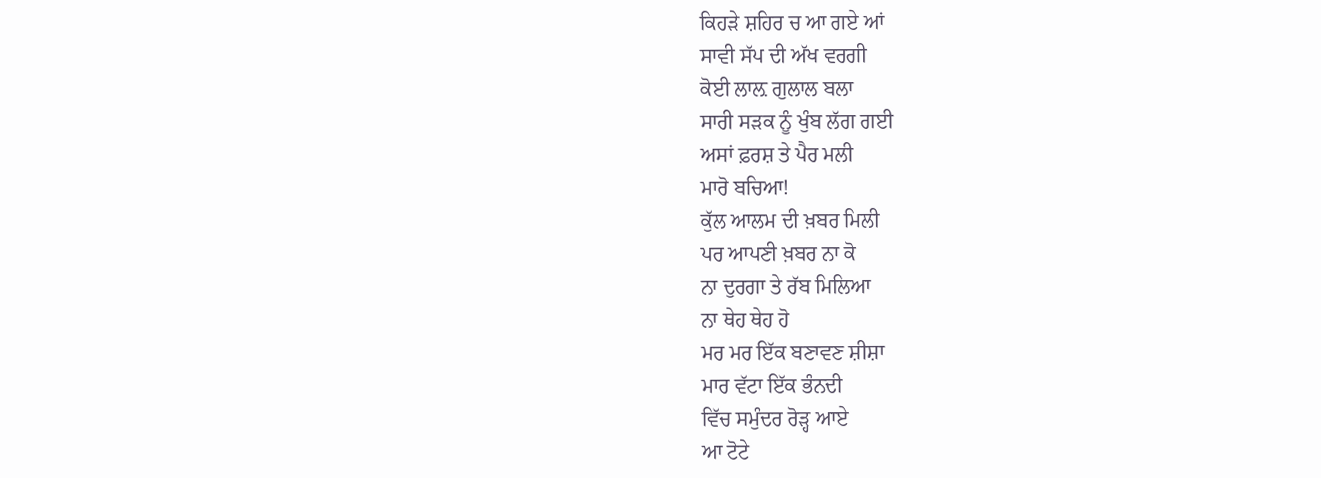ਕਿਹੜੇ ਸ਼ਹਿਰ ਚ ਆ ਗਏ ਆਂ
ਸਾਵੀ ਸੱਪ ਦੀ ਅੱਖ ਵਰਗੀ
ਕੋਈ ਲਾਲ਼ ਗੁਲਾਲ ਬਲਾ
ਸਾਰੀ ਸੜਕ ਨੂੰ ਖੁੰਬ ਲੱਗ ਗਈ
ਅਸਾਂ ਫ਼ਰਸ਼ ਤੇ ਪੈਰ ਮਲੀ
ਮਾਰੋ ਬਚਿਆ!
ਕੁੱਲ ਆਲਮ ਦੀ ਖ਼ਬਰ ਮਿਲੀ
ਪਰ ਆਪਣੀ ਖ਼ਬਰ ਨਾ ਕੋ
ਨਾ ਦੁਰਗਾ ਤੇ ਰੱਬ ਮਿਲਿਆ
ਨਾ ਥੇਹ ਥੇਹ ਹੋ
ਮਰ ਮਰ ਇੱਕ ਬਣਾਵਣ ਸ਼ੀਸ਼ਾ
ਮਾਰ ਵੱਟਾ ਇੱਕ ਭੰਨਦੀ
ਵਿੱਚ ਸਮੁੰਦਰ ਰੋੜ੍ਹ ਆਏ
ਆ ਟੋਟੇ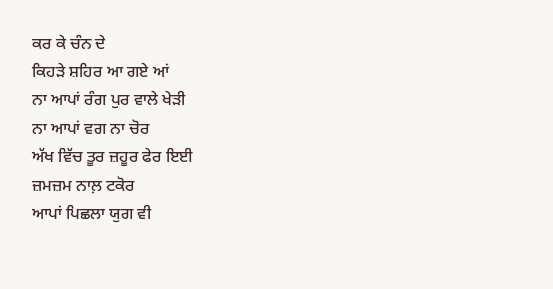ਕਰ ਕੇ ਚੰਨ ਦੇ
ਕਿਹੜੇ ਸ਼ਹਿਰ ਆ ਗਏ ਆਂ
ਨਾ ਆਪਾਂ ਰੰਗ ਪੁਰ ਵਾਲੇ ਖੇੜੀ
ਨਾ ਆਪਾਂ ਵਗ ਨਾ ਚੋਰ
ਅੱਖ ਵਿੱਚ ਤੂਰ ਜ਼ਹੂਰ ਫੇਰ ਇਈ
ਜ਼ਮਜ਼ਮ ਨਾਲ਼ ਟਕੋਰ
ਆਪਾਂ ਪਿਛਲਾ ਯੁਗ ਵੀ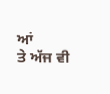ਆਂ
ਤੇ ਅੱਜ ਵੀ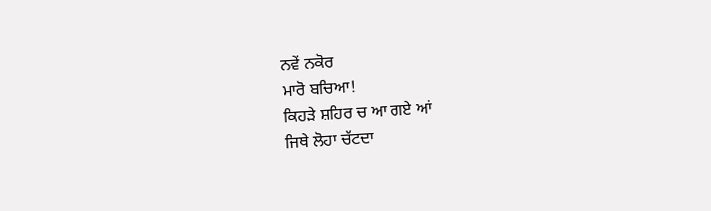ਨਵੇਂ ਨਕੋਰ
ਮਾਰੋ ਬਚਿਆ!
ਕਿਹੜੇ ਸ਼ਹਿਰ ਚ ਆ ਗਏ ਆਂ
ਜਿਥੇ ਲੋਹਾ ਚੱਟਦਾ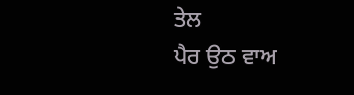ਤੇਲ
ਪੈਰ ਉਠ ਵਾਅ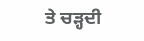ਤੇ ਚੜ੍ਹਦੀ